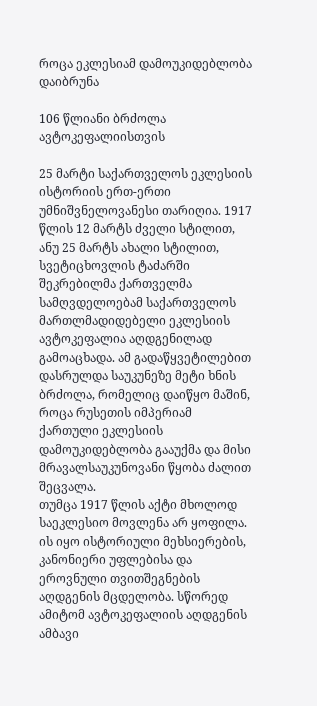როცა ეკლესიამ დამოუკიდებლობა დაიბრუნა

106 წლიანი ბრძოლა ავტოკეფალიისთვის

25 მარტი საქართველოს ეკლესიის ისტორიის ერთ-ერთი უმნიშვნელოვანესი თარიღია. 1917 წლის 12 მარტს ძველი სტილით, ანუ 25 მარტს ახალი სტილით, სვეტიცხოვლის ტაძარში შეკრებილმა ქართველმა სამღვდელოებამ საქართველოს მართლმადიდებელი ეკლესიის ავტოკეფალია აღდგენილად გამოაცხადა. ამ გადაწყვეტილებით დასრულდა საუკუნეზე მეტი ხნის ბრძოლა, რომელიც დაიწყო მაშინ, როცა რუსეთის იმპერიამ ქართული ეკლესიის დამოუკიდებლობა გააუქმა და მისი მრავალსაუკუნოვანი წყობა ძალით შეცვალა.
თუმცა 1917 წლის აქტი მხოლოდ საეკლესიო მოვლენა არ ყოფილა. ის იყო ისტორიული მეხსიერების, კანონიერი უფლებისა და ეროვნული თვითშეგნების აღდგენის მცდელობა. სწორედ ამიტომ ავტოკეფალიის აღდგენის ამბავი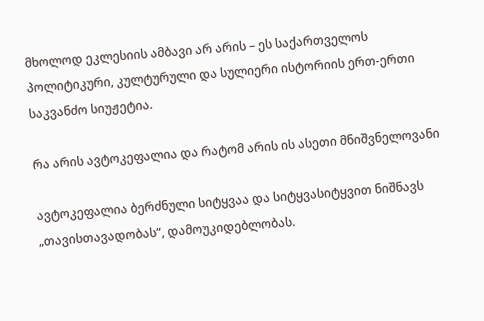მხოლოდ ეკლესიის ამბავი არ არის – ეს საქართველოს პოლიტიკური, კულტურული და სულიერი ისტორიის ერთ-ერთი საკვანძო სიუჟეტია.

რა არის ავტოკეფალია და რატომ არის ის ასეთი მნიშვნელოვანი

ავტოკეფალია ბერძნული სიტყვაა და სიტყვასიტყვით ნიშნავს „თავისთავადობას“, დამოუკიდებლობას.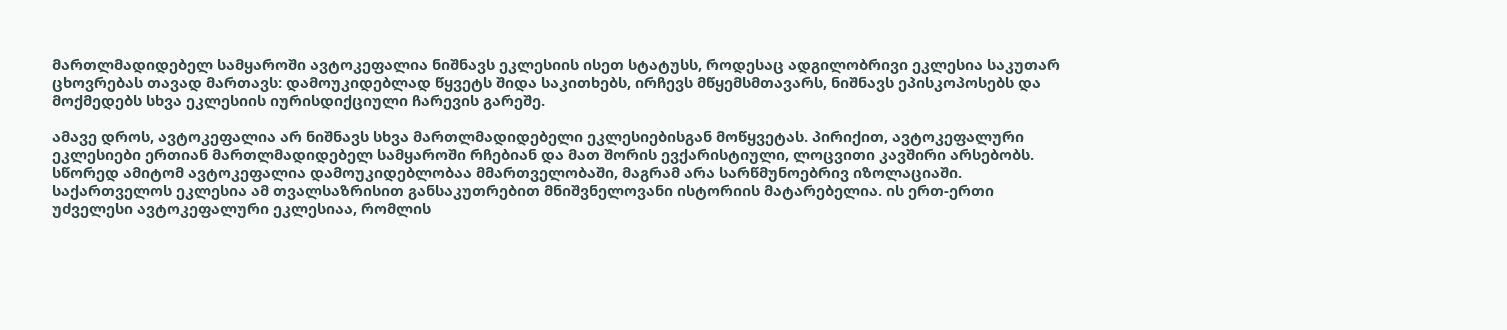მართლმადიდებელ სამყაროში ავტოკეფალია ნიშნავს ეკლესიის ისეთ სტატუსს, როდესაც ადგილობრივი ეკლესია საკუთარ ცხოვრებას თავად მართავს: დამოუკიდებლად წყვეტს შიდა საკითხებს, ირჩევს მწყემსმთავარს, ნიშნავს ეპისკოპოსებს და მოქმედებს სხვა ეკლესიის იურისდიქციული ჩარევის გარეშე.

ამავე დროს, ავტოკეფალია არ ნიშნავს სხვა მართლმადიდებელი ეკლესიებისგან მოწყვეტას. პირიქით, ავტოკეფალური ეკლესიები ერთიან მართლმადიდებელ სამყაროში რჩებიან და მათ შორის ევქარისტიული, ლოცვითი კავშირი არსებობს. სწორედ ამიტომ ავტოკეფალია დამოუკიდებლობაა მმართველობაში, მაგრამ არა სარწმუნოებრივ იზოლაციაში.
საქართველოს ეკლესია ამ თვალსაზრისით განსაკუთრებით მნიშვნელოვანი ისტორიის მატარებელია. ის ერთ-ერთი უძველესი ავტოკეფალური ეკლესიაა, რომლის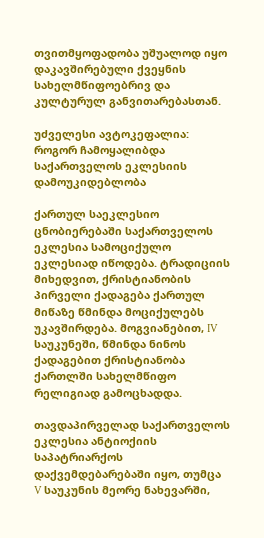თვითმყოფადობა უშუალოდ იყო დაკავშირებული ქვეყნის სახელმწიფოებრივ და კულტურულ განვითარებასთან.

უძველესი ავტოკეფალია: როგორ ჩამოყალიბდა საქართველოს ეკლესიის დამოუკიდებლობა

ქართულ საეკლესიო ცნობიერებაში საქართველოს ეკლესია სამოციქულო ეკლესიად იწოდება. ტრადიციის მიხედვით, ქრისტიანობის პირველი ქადაგება ქართულ მიწაზე წმინდა მოციქულებს უკავშირდება. მოგვიანებით, IV საუკუნეში, წმინდა ნინოს ქადაგებით ქრისტიანობა ქართლში სახელმწიფო რელიგიად გამოცხადდა.

თავდაპირველად საქართველოს ეკლესია ანტიოქიის საპატრიარქოს დაქვემდებარებაში იყო, თუმცა V საუკუნის მეორე ნახევარში,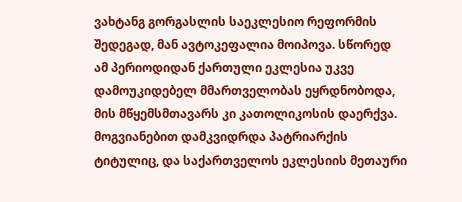ვახტანგ გორგასლის საეკლესიო რეფორმის შედეგად, მან ავტოკეფალია მოიპოვა. სწორედ ამ პერიოდიდან ქართული ეკლესია უკვე დამოუკიდებელ მმართველობას ეყრდნობოდა, მის მწყემსმთავარს კი კათოლიკოსის დაერქვა. მოგვიანებით დამკვიდრდა პატრიარქის ტიტულიც, და საქართველოს ეკლესიის მეთაური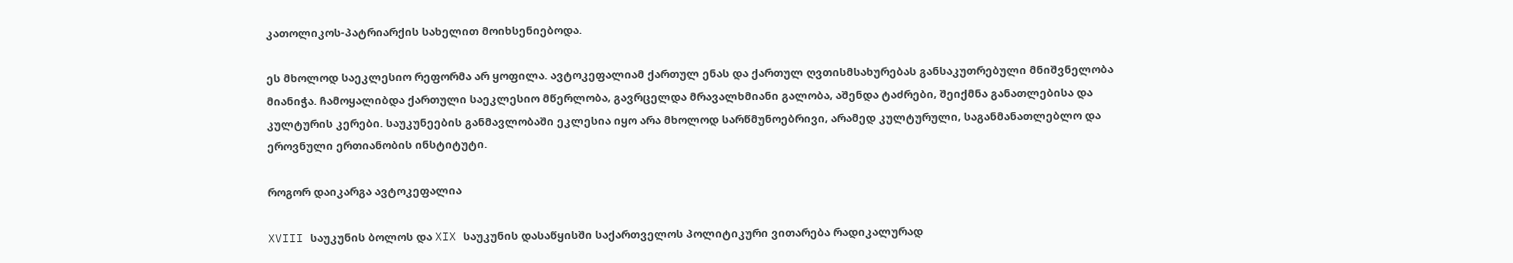კათოლიკოს-პატრიარქის სახელით მოიხსენიებოდა.

ეს მხოლოდ საეკლესიო რეფორმა არ ყოფილა. ავტოკეფალიამ ქართულ ენას და ქართულ ღვთისმსახურებას განსაკუთრებული მნიშვნელობა მიანიჭა. ჩამოყალიბდა ქართული საეკლესიო მწერლობა, გავრცელდა მრავალხმიანი გალობა, აშენდა ტაძრები, შეიქმნა განათლებისა და კულტურის კერები. საუკუნეების განმავლობაში ეკლესია იყო არა მხოლოდ სარწმუნოებრივი, არამედ კულტურული, საგანმანათლებლო და ეროვნული ერთიანობის ინსტიტუტი.

როგორ დაიკარგა ავტოკეფალია

XVIII საუკუნის ბოლოს და XIX საუკუნის დასაწყისში საქართველოს პოლიტიკური ვითარება რადიკალურად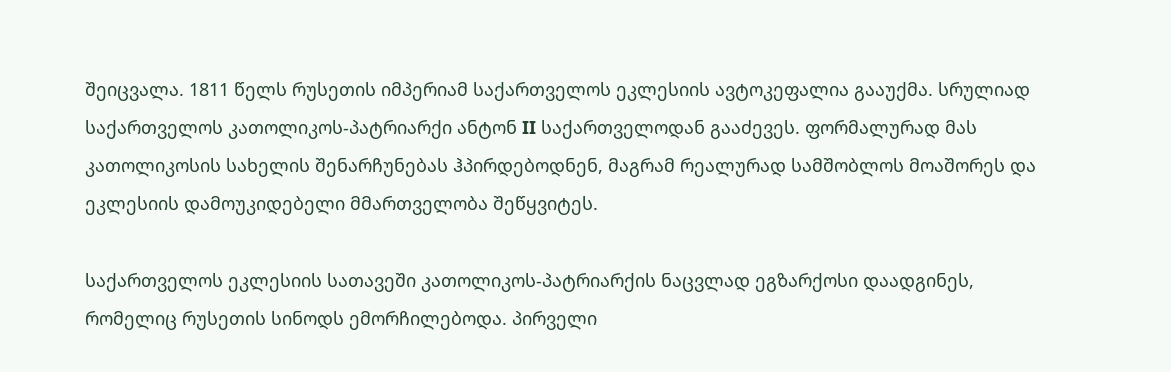შეიცვალა. 1811 წელს რუსეთის იმპერიამ საქართველოს ეკლესიის ავტოკეფალია გააუქმა. სრულიად საქართველოს კათოლიკოს-პატრიარქი ანტონ II საქართველოდან გააძევეს. ფორმალურად მას კათოლიკოსის სახელის შენარჩუნებას ჰპირდებოდნენ, მაგრამ რეალურად სამშობლოს მოაშორეს და ეკლესიის დამოუკიდებელი მმართველობა შეწყვიტეს.

საქართველოს ეკლესიის სათავეში კათოლიკოს-პატრიარქის ნაცვლად ეგზარქოსი დაადგინეს, რომელიც რუსეთის სინოდს ემორჩილებოდა. პირველი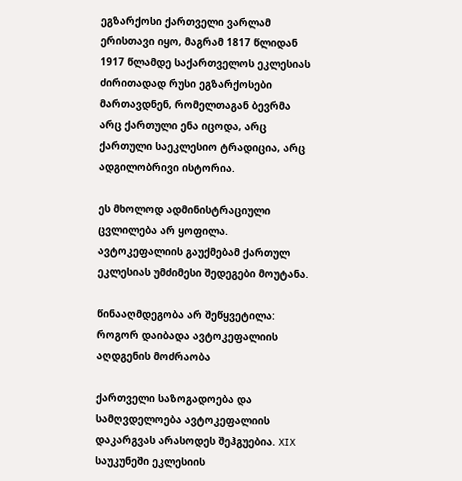ეგზარქოსი ქართველი ვარლამ ერისთავი იყო, მაგრამ 1817 წლიდან 1917 წლამდე საქართველოს ეკლესიას ძირითადად რუსი ეგზარქოსები მართავდნენ, რომელთაგან ბევრმა არც ქართული ენა იცოდა, არც ქართული საეკლესიო ტრადიცია, არც ადგილობრივი ისტორია.

ეს მხოლოდ ადმინისტრაციული ცვლილება არ ყოფილა. ავტოკეფალიის გაუქმებამ ქართულ ეკლესიას უმძიმესი შედეგები მოუტანა.

წინააღმდეგობა არ შეწყვეტილა: როგორ დაიბადა ავტოკეფალიის აღდგენის მოძრაობა

ქართველი საზოგადოება და სამღვდელოება ავტოკეფალიის დაკარგვას არასოდეს შეჰგუებია. XIX საუკუნეში ეკლესიის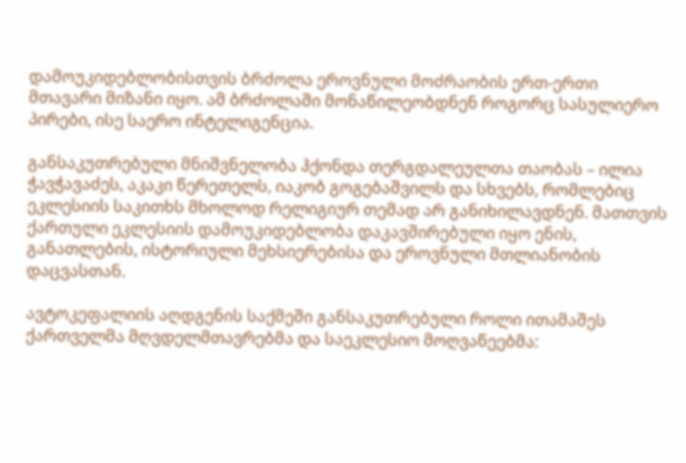დამოუკიდებლობისთვის ბრძოლა ეროვნული მოძრაობის ერთ-ერთი მთავარი მიზანი იყო. ამ ბრძოლაში მონაწილეობდნენ როგორც სასულიერო პირები, ისე საერო ინტელიგენცია.

განსაკუთრებული მნიშვნელობა ჰქონდა თერგდალეულთა თაობას – ილია ჭავჭავაძეს, აკაკი წერეთელს, იაკობ გოგებაშვილს და სხვებს, რომლებიც ეკლესიის საკითხს მხოლოდ რელიგიურ თემად არ განიხილავდნენ. მათთვის ქართული ეკლესიის დამოუკიდებლობა დაკავშირებული იყო ენის, განათლების, ისტორიული მეხსიერებისა და ეროვნული მთლიანობის დაცვასთან.

ავტოკეფალიის აღდგენის საქმეში განსაკუთრებული როლი ითამაშეს ქართველმა მღვდელმთავრებმა და საეკლესიო მოღვაწეებმა: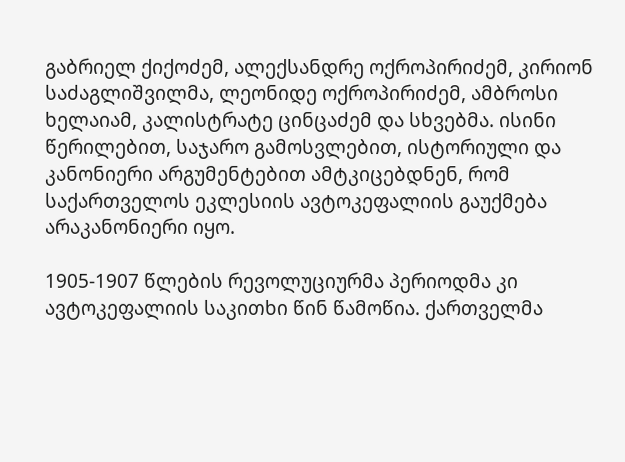გაბრიელ ქიქოძემ, ალექსანდრე ოქროპირიძემ, კირიონ საძაგლიშვილმა, ლეონიდე ოქროპირიძემ, ამბროსი ხელაიამ, კალისტრატე ცინცაძემ და სხვებმა. ისინი წერილებით, საჯარო გამოსვლებით, ისტორიული და კანონიერი არგუმენტებით ამტკიცებდნენ, რომ საქართველოს ეკლესიის ავტოკეფალიის გაუქმება არაკანონიერი იყო.

1905-1907 წლების რევოლუციურმა პერიოდმა კი ავტოკეფალიის საკითხი წინ წამოწია. ქართველმა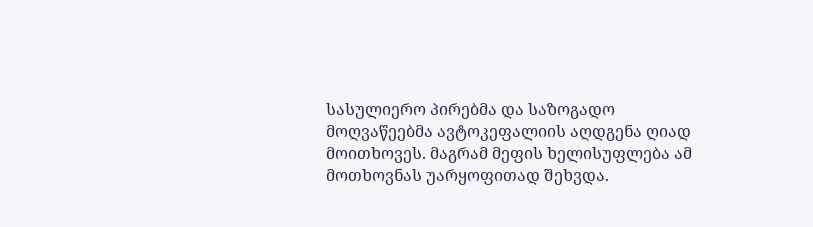სასულიერო პირებმა და საზოგადო მოღვაწეებმა ავტოკეფალიის აღდგენა ღიად მოითხოვეს. მაგრამ მეფის ხელისუფლება ამ მოთხოვნას უარყოფითად შეხვდა.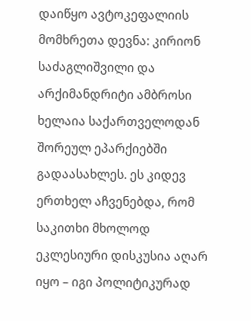დაიწყო ავტოკეფალიის მომხრეთა დევნა: კირიონ საძაგლიშვილი და არქიმანდრიტი ამბროსი ხელაია საქართველოდან შორეულ ეპარქიებში გადაასახლეს. ეს კიდევ ერთხელ აჩვენებდა, რომ საკითხი მხოლოდ ეკლესიური დისკუსია აღარ იყო – იგი პოლიტიკურად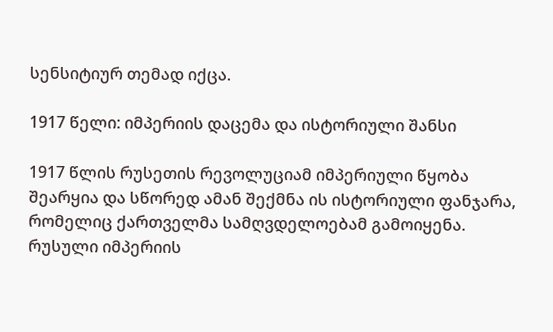სენსიტიურ თემად იქცა.

1917 წელი: იმპერიის დაცემა და ისტორიული შანსი

1917 წლის რუსეთის რევოლუციამ იმპერიული წყობა შეარყია და სწორედ ამან შექმნა ის ისტორიული ფანჯარა, რომელიც ქართველმა სამღვდელოებამ გამოიყენა. რუსული იმპერიის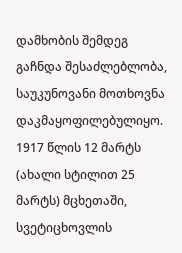დამხობის შემდეგ გაჩნდა შესაძლებლობა, საუკუნოვანი მოთხოვნა დაკმაყოფილებულიყო.
1917 წლის 12 მარტს (ახალი სტილით 25 მარტს) მცხეთაში, სვეტიცხოვლის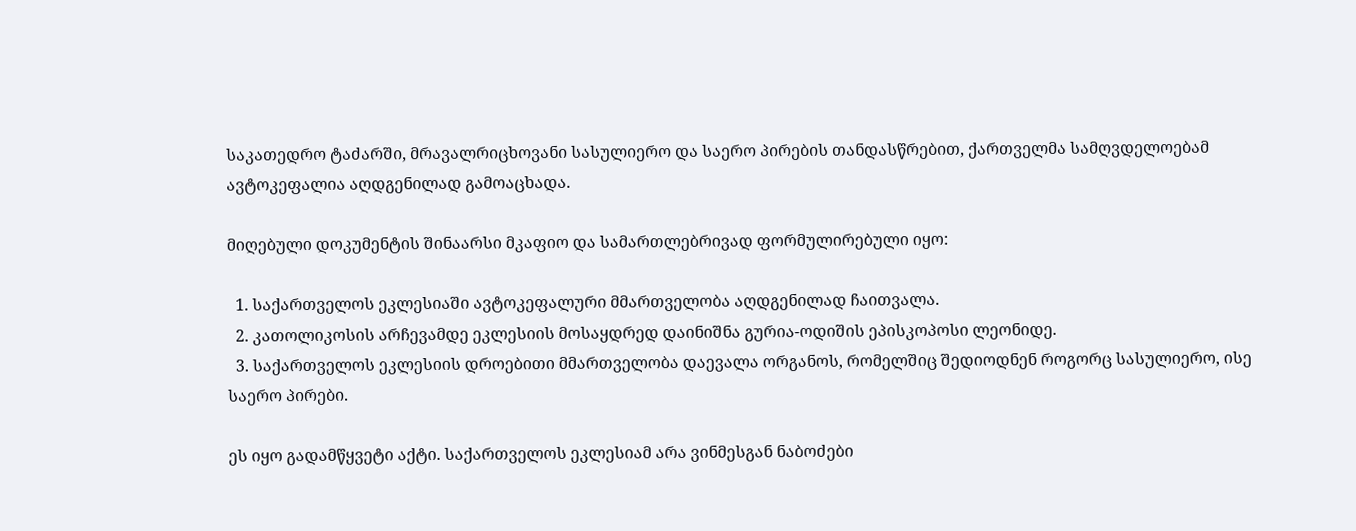საკათედრო ტაძარში, მრავალრიცხოვანი სასულიერო და საერო პირების თანდასწრებით, ქართველმა სამღვდელოებამ ავტოკეფალია აღდგენილად გამოაცხადა.

მიღებული დოკუმენტის შინაარსი მკაფიო და სამართლებრივად ფორმულირებული იყო:

  1. საქართველოს ეკლესიაში ავტოკეფალური მმართველობა აღდგენილად ჩაითვალა.
  2. კათოლიკოსის არჩევამდე ეკლესიის მოსაყდრედ დაინიშნა გურია-ოდიშის ეპისკოპოსი ლეონიდე.
  3. საქართველოს ეკლესიის დროებითი მმართველობა დაევალა ორგანოს, რომელშიც შედიოდნენ როგორც სასულიერო, ისე საერო პირები.

ეს იყო გადამწყვეტი აქტი. საქართველოს ეკლესიამ არა ვინმესგან ნაბოძები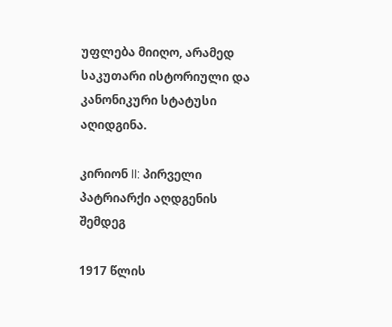უფლება მიიღო, არამედ საკუთარი ისტორიული და კანონიკური სტატუსი აღიდგინა.

კირიონ II: პირველი პატრიარქი აღდგენის შემდეგ

1917 წლის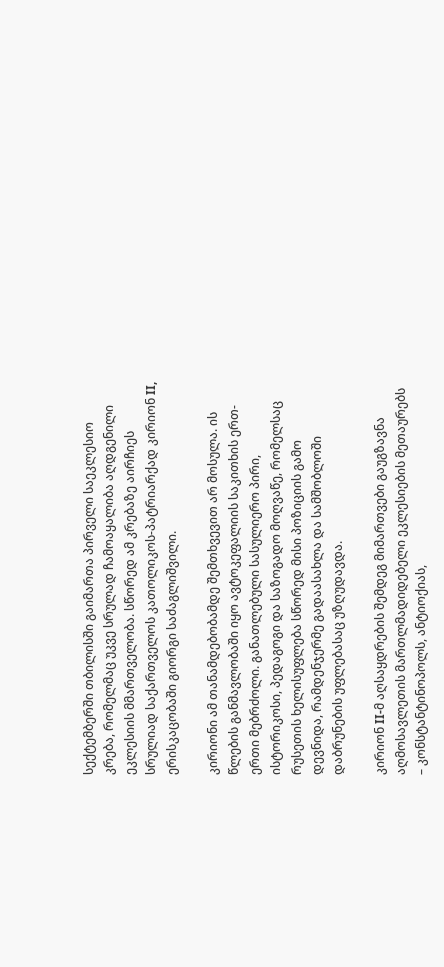სექტემბერში თბილისში გაიმართა პირველი საეკლესიო კრება, რომელმაც უკვე სრულად ჩამოაყალიბა აღდგენილი ეკლესიის მმართველობა. სწორედ ამ კრებაზე აირჩიეს სრულიად საქართველოს კათოლიკოს-პატრიარქად კირიონ II, ერისკაცობაში გიორგი საძაგლიშვილი.

კირიონი ამ თანამდებობამდე შემთხვევით არ მოსულა. ის წლების განმავლობაში იყო ავტოკეფალიის საკითხის ერთ-ერთი მებრძოლი. განათლებული სასულიერო პირი, ისტორიკოსი, პედაგოგი და საზოგადო მოღვაწე, რომელსაც რუსეთის ხელისუფლება სწორედ მისი პოზიციის გამო დევნიდა, რამდენჯერმე გადაასახლა და სამშობლოში დაბრუნების უფლებასაც უზღუდავდა.

კირიონ II-მ აღსაყდრების შემდეგ მიმართვები გაუგზავნა აღმოსავლეთის მართლმადიდებელი ეკლესიების მეთაურებს – კონსტანტინოპოლს, ანტიოქიას,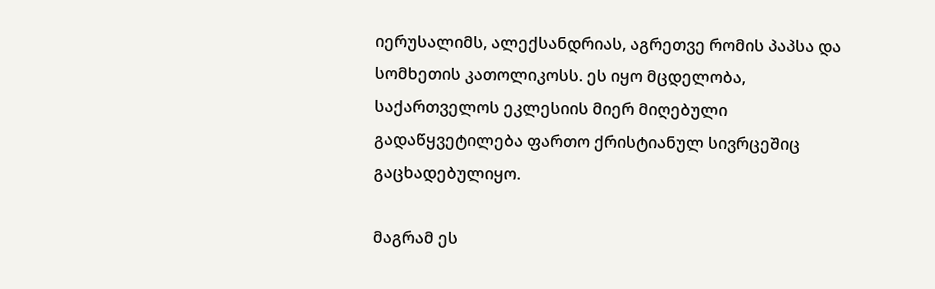იერუსალიმს, ალექსანდრიას, აგრეთვე რომის პაპსა და სომხეთის კათოლიკოსს. ეს იყო მცდელობა, საქართველოს ეკლესიის მიერ მიღებული გადაწყვეტილება ფართო ქრისტიანულ სივრცეშიც გაცხადებულიყო.

მაგრამ ეს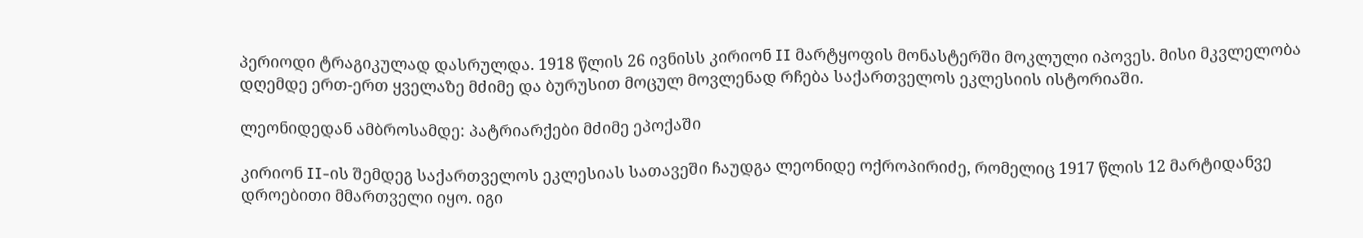პერიოდი ტრაგიკულად დასრულდა. 1918 წლის 26 ივნისს კირიონ II მარტყოფის მონასტერში მოკლული იპოვეს. მისი მკვლელობა დღემდე ერთ-ერთ ყველაზე მძიმე და ბურუსით მოცულ მოვლენად რჩება საქართველოს ეკლესიის ისტორიაში.

ლეონიდედან ამბროსამდე: პატრიარქები მძიმე ეპოქაში

კირიონ II-ის შემდეგ საქართველოს ეკლესიას სათავეში ჩაუდგა ლეონიდე ოქროპირიძე, რომელიც 1917 წლის 12 მარტიდანვე დროებითი მმართველი იყო. იგი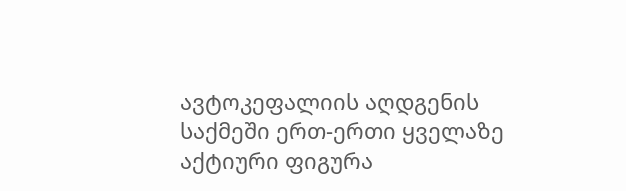ავტოკეფალიის აღდგენის საქმეში ერთ-ერთი ყველაზე აქტიური ფიგურა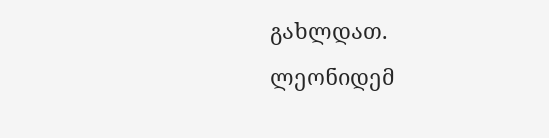გახლდათ. ლეონიდემ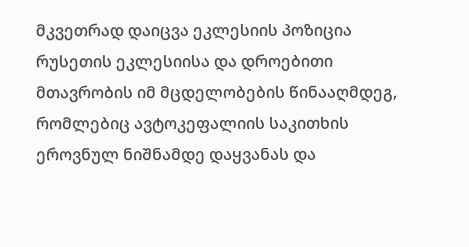მკვეთრად დაიცვა ეკლესიის პოზიცია რუსეთის ეკლესიისა და დროებითი მთავრობის იმ მცდელობების წინააღმდეგ, რომლებიც ავტოკეფალიის საკითხის ეროვნულ ნიშნამდე დაყვანას და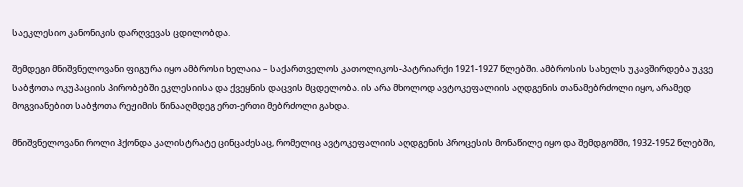საეკლესიო კანონიკის დარღვევას ცდილობდა.

შემდეგი მნიშვნელოვანი ფიგურა იყო ამბროსი ხელაია – საქართველოს კათოლიკოს-პატრიარქი 1921-1927 წლებში. ამბროსის სახელს უკავშირდება უკვე საბჭოთა ოკუპაციის პირობებში ეკლესიისა და ქვეყნის დაცვის მცდელობა. ის არა მხოლოდ ავტოკეფალიის აღდგენის თანამებრძოლი იყო, არამედ მოგვიანებით საბჭოთა რეჟიმის წინააღმდეგ ერთ-ერთი მებრძოლი გახდა.

მნიშვნელოვანი როლი ჰქონდა კალისტრატე ცინცაძესაც, რომელიც ავტოკეფალიის აღდგენის პროცესის მონაწილე იყო და შემდგომში, 1932-1952 წლებში,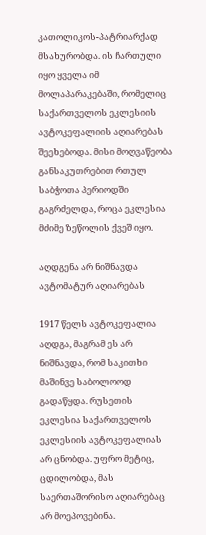კათოლიკოს-პატრიარქად მსახურობდა. ის ჩართული იყო ყველა იმ მოლაპარაკებაში, რომელიც საქართველოს ეკლესიის ავტოკეფალიის აღიარებას შეეხებოდა. მისი მოღვაწეობა განსაკუთრებით რთულ საბჭოთა პერიოდში გაგრძელდა, როცა ეკლესია მძიმე ზეწოლის ქვეშ იყო.

აღდგენა არ ნიშნავდა ავტომატურ აღიარებას

1917 წელს ავტოკეფალია აღდგა, მაგრამ ეს არ ნიშნავდა, რომ საკითხი მაშინვე საბოლოოდ გადაწყდა. რუსეთის ეკლესია საქართველოს ეკლესიის ავტოკეფალიას არ ცნობდა. უფრო მეტიც, ცდილობდა, მას საერთაშორისო აღიარებაც არ მოეპოვებინა.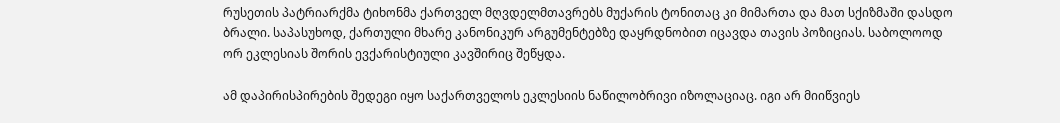რუსეთის პატრიარქმა ტიხონმა ქართველ მღვდელმთავრებს მუქარის ტონითაც კი მიმართა და მათ სქიზმაში დასდო ბრალი. საპასუხოდ, ქართული მხარე კანონიკურ არგუმენტებზე დაყრდნობით იცავდა თავის პოზიციას. საბოლოოდ ორ ეკლესიას შორის ევქარისტიული კავშირიც შეწყდა.

ამ დაპირისპირების შედეგი იყო საქართველოს ეკლესიის ნაწილობრივი იზოლაციაც. იგი არ მიიწვიეს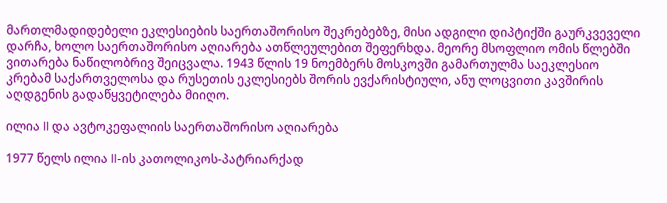მართლმადიდებელი ეკლესიების საერთაშორისო შეკრებებზე, მისი ადგილი დიპტიქში გაურკვეველი დარჩა, ხოლო საერთაშორისო აღიარება ათწლეულებით შეფერხდა. მეორე მსოფლიო ომის წლებში ვითარება ნაწილობრივ შეიცვალა. 1943 წლის 19 ნოემბერს მოსკოვში გამართულმა საეკლესიო კრებამ საქართველოსა და რუსეთის ეკლესიებს შორის ევქარისტიული, ანუ ლოცვითი კავშირის აღდგენის გადაწყვეტილება მიიღო.

ილია II და ავტოკეფალიის საერთაშორისო აღიარება

1977 წელს ილია II-ის კათოლიკოს-პატრიარქად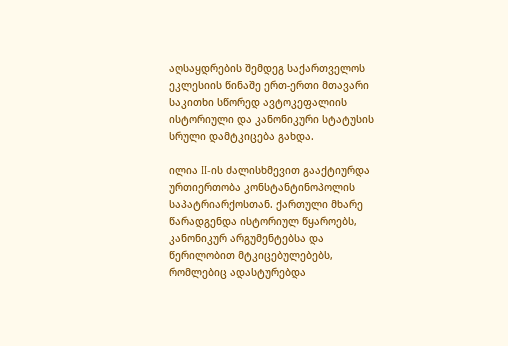აღსაყდრების შემდეგ საქართველოს ეკლესიის წინაშე ერთ-ერთი მთავარი საკითხი სწორედ ავტოკეფალიის ისტორიული და კანონიკური სტატუსის სრული დამტკიცება გახდა.

ილია II-ის ძალისხმევით გააქტიურდა ურთიერთობა კონსტანტინოპოლის საპატრიარქოსთან. ქართული მხარე წარადგენდა ისტორიულ წყაროებს, კანონიკურ არგუმენტებსა და წერილობით მტკიცებულებებს, რომლებიც ადასტურებდა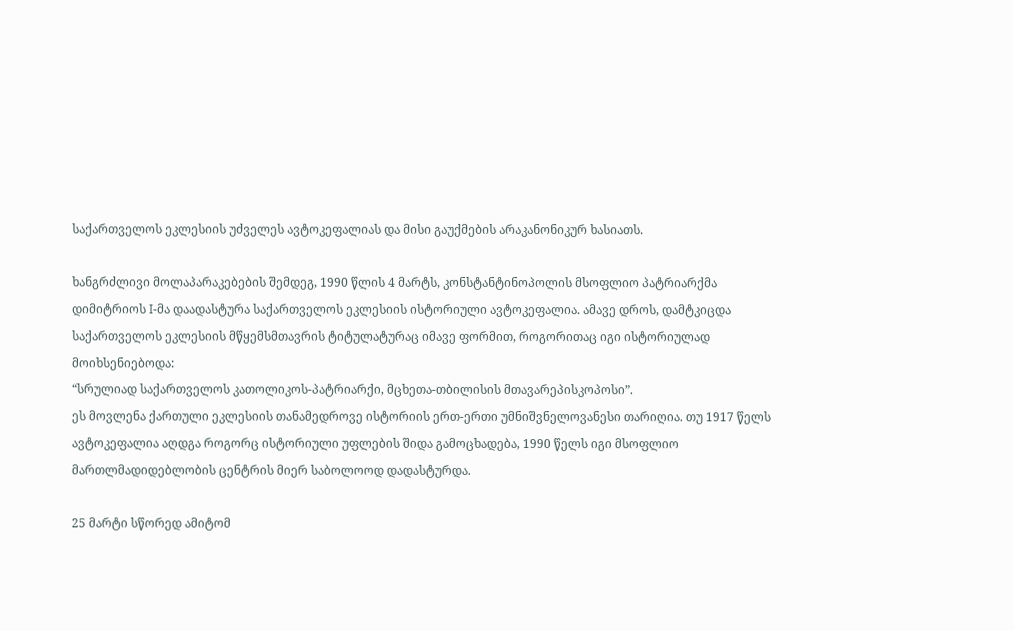საქართველოს ეკლესიის უძველეს ავტოკეფალიას და მისი გაუქმების არაკანონიკურ ხასიათს.

ხანგრძლივი მოლაპარაკებების შემდეგ, 1990 წლის 4 მარტს, კონსტანტინოპოლის მსოფლიო პატრიარქმა დიმიტრიოს I-მა დაადასტურა საქართველოს ეკლესიის ისტორიული ავტოკეფალია. ამავე დროს, დამტკიცდა საქართველოს ეკლესიის მწყემსმთავრის ტიტულატურაც იმავე ფორმით, როგორითაც იგი ისტორიულად მოიხსენიებოდა:
“სრულიად საქართველოს კათოლიკოს-პატრიარქი, მცხეთა-თბილისის მთავარეპისკოპოსი”.
ეს მოვლენა ქართული ეკლესიის თანამედროვე ისტორიის ერთ-ერთი უმნიშვნელოვანესი თარიღია. თუ 1917 წელს ავტოკეფალია აღდგა როგორც ისტორიული უფლების შიდა გამოცხადება, 1990 წელს იგი მსოფლიო მართლმადიდებლობის ცენტრის მიერ საბოლოოდ დადასტურდა.

25 მარტი სწორედ ამიტომ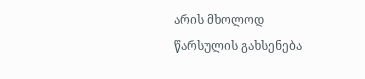არის მხოლოდ წარსულის გახსენება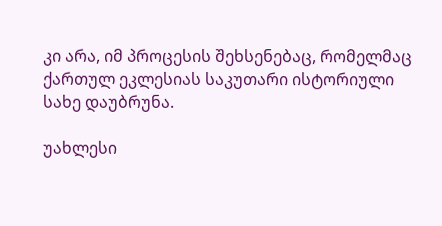კი არა, იმ პროცესის შეხსენებაც, რომელმაც ქართულ ეკლესიას საკუთარი ისტორიული სახე დაუბრუნა.

უახლესი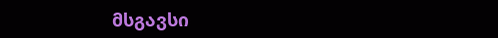მსგავსი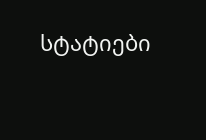სტატიები